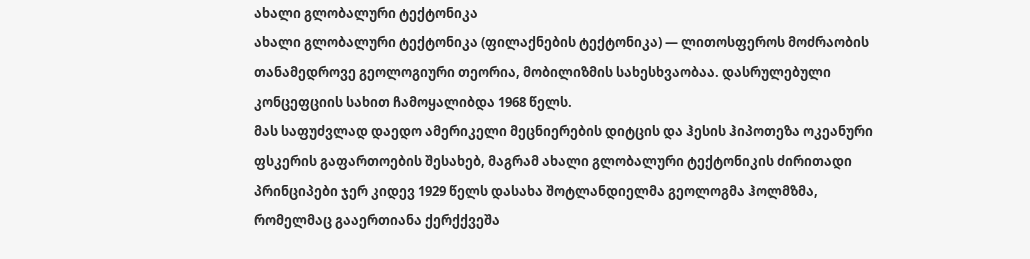ახალი გლობალური ტექტონიკა
ახალი გლობალური ტექტონიკა (ფილაქნების ტექტონიკა) — ლითოსფეროს მოძრაობის თანამედროვე გეოლოგიური თეორია, მობილიზმის სახესხვაობაა. დასრულებული კონცეფციის სახით ჩამოყალიბდა 1968 წელს.
მას საფუძვლად დაედო ამერიკელი მეცნიერების დიტცის და ჰესის ჰიპოთეზა ოკეანური ფსკერის გაფართოების შესახებ, მაგრამ ახალი გლობალური ტექტონიკის ძირითადი პრინციპები ჯერ კიდევ 1929 წელს დასახა შოტლანდიელმა გეოლოგმა ჰოლმზმა, რომელმაც გააერთიანა ქერქქვეშა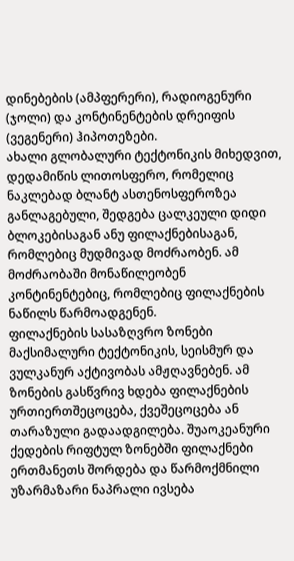დინებების (ამპფერერი), რადიოგენური (ჯოლი) და კონტინენტების დრეიფის (ვეგენერი) ჰიპოთეზები.
ახალი გლობალური ტექტონიკის მიხედვით, დედამიწის ლითოსფერო, რომელიც ნაკლებად ბლანტ ასთენოსფეროზეა განლაგებული, შედგება ცალკეული დიდი ბლოკებისაგან ანუ ფილაქნებისაგან, რომლებიც მუდმივად მოძრაობენ. ამ მოძრაობაში მონაწილეობენ კონტინენტებიც, რომლებიც ფილაქნების ნაწილს წარმოადგენენ.
ფილაქნების სასაზღვრო ზონები მაქსიმალური ტექტონიკის, სეისმურ და ვულკანურ აქტივობას ამჟღავნებენ. ამ ზონების გასწვრივ ხდება ფილაქნების ურთიერთშეცოცება, ქვეშეცოცება ან თარაზული გადაადგილება. შუაოკეანური ქედების რიფტულ ზონებში ფილაქნები ერთმანეთს შორდება და წარმოქმნილი უზარმაზარი ნაპრალი ივსება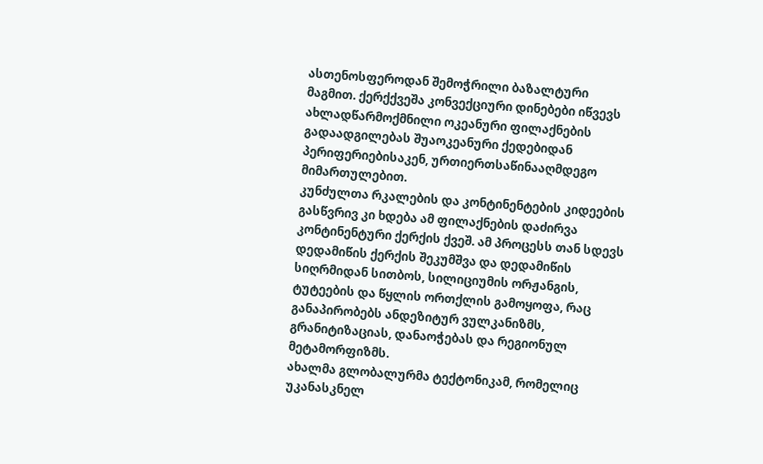ასთენოსფეროდან შემოჭრილი ბაზალტური მაგმით. ქერქქვეშა კონვექციური დინებები იწვევს ახლადწარმოქმნილი ოკეანური ფილაქნების გადაადგილებას შუაოკეანური ქედებიდან პერიფერიებისაკენ, ურთიერთსაწინააღმდეგო მიმართულებით.
კუნძულთა რკალების და კონტინენტების კიდეების გასწვრივ კი ხდება ამ ფილაქნების დაძირვა კონტინენტური ქერქის ქვეშ. ამ პროცესს თან სდევს დედამიწის ქერქის შეკუმშვა და დედამიწის სიღრმიდან სითბოს, სილიციუმის ორჟანგის, ტუტეების და წყლის ორთქლის გამოყოფა, რაც განაპირობებს ანდეზიტურ ვულკანიზმს, გრანიტიზაციას, დანაოჭებას და რეგიონულ მეტამორფიზმს.
ახალმა გლობალურმა ტექტონიკამ, რომელიც უკანასკნელ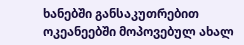ხანებში განსაკუთრებით ოკეანეებში მოპოვებულ ახალ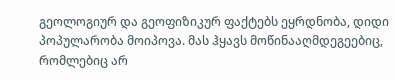გეოლოგიურ და გეოფიზიკურ ფაქტებს ეყრდნობა, დიდი პოპულარობა მოიპოვა. მას ჰყავს მოწინააღმდეგეებიც, რომლებიც არ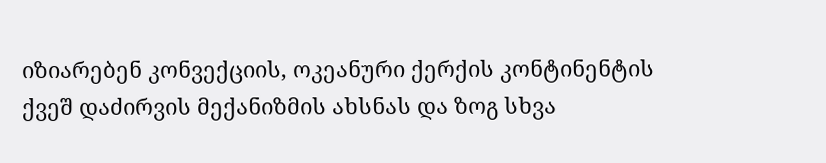იზიარებენ კონვექციის, ოკეანური ქერქის კონტინენტის ქვეშ დაძირვის მექანიზმის ახსნას და ზოგ სხვა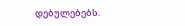დებულებებს.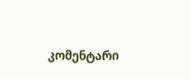კომენტარი